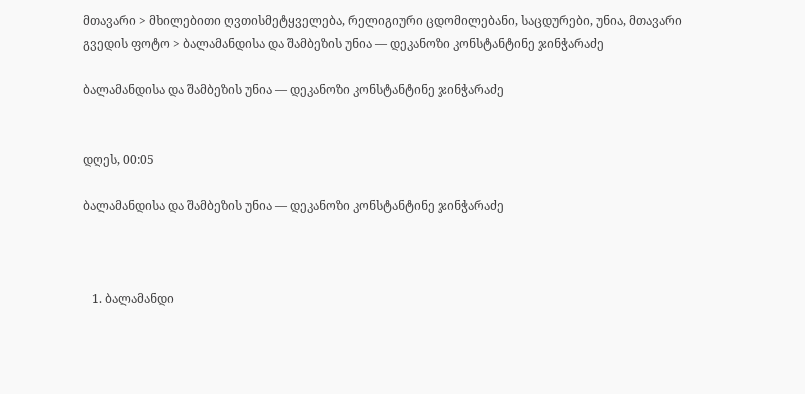მთავარი > მხილებითი ღვთისმეტყველება, რელიგიური ცდომილებანი, საცდურები, უნია, მთავარი გვედის ფოტო > ბალამანდისა და შამბეზის უნია — დეკანოზი კონსტანტინე ჯინჭარაძე

ბალამანდისა და შამბეზის უნია — დეკანოზი კონსტანტინე ჯინჭარაძე


დღეს, 00:05

ბალამანდისა და შამბეზის უნია — დეკანოზი კონსტანტინე ჯინჭარაძე



   1. ბალამანდი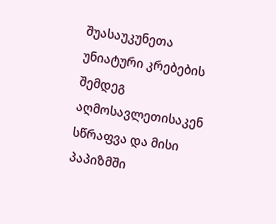შუასაუკუნეთა უნიატური კრებების შემდეგ აღმოსავლეთისაკენ სწრაფვა და მისი პაპიზმში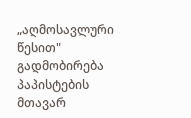„აღმოსავლური წესით" გადმობირება პაპისტების მთავარ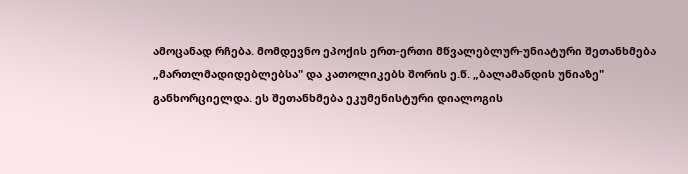ამოცანად რჩება. მომდევნო ეპოქის ერთ-ერთი მწვალებლურ-უნიატური შეთანხმება „მართლმადიდებლებსა" და კათოლიკებს შორის ე.წ. „ბალამანდის უნიაზე" განხორციელდა. ეს შეთანხმება ეკუმენისტური დიალოგის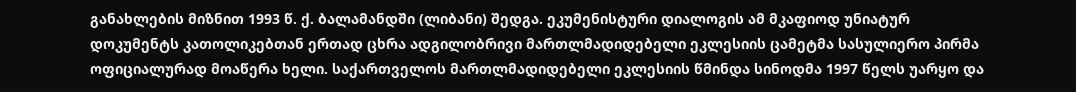განახლების მიზნით 1993 წ. ქ. ბალამანდში (ლიბანი) შედგა. ეკუმენისტური დიალოგის ამ მკაფიოდ უნიატურ დოკუმენტს კათოლიკებთან ერთად ცხრა ადგილობრივი მართლმადიდებელი ეკლესიის ცამეტმა სასულიერო პირმა ოფიციალურად მოაწერა ხელი. საქართველოს მართლმადიდებელი ეკლესიის წმინდა სინოდმა 1997 წელს უარყო და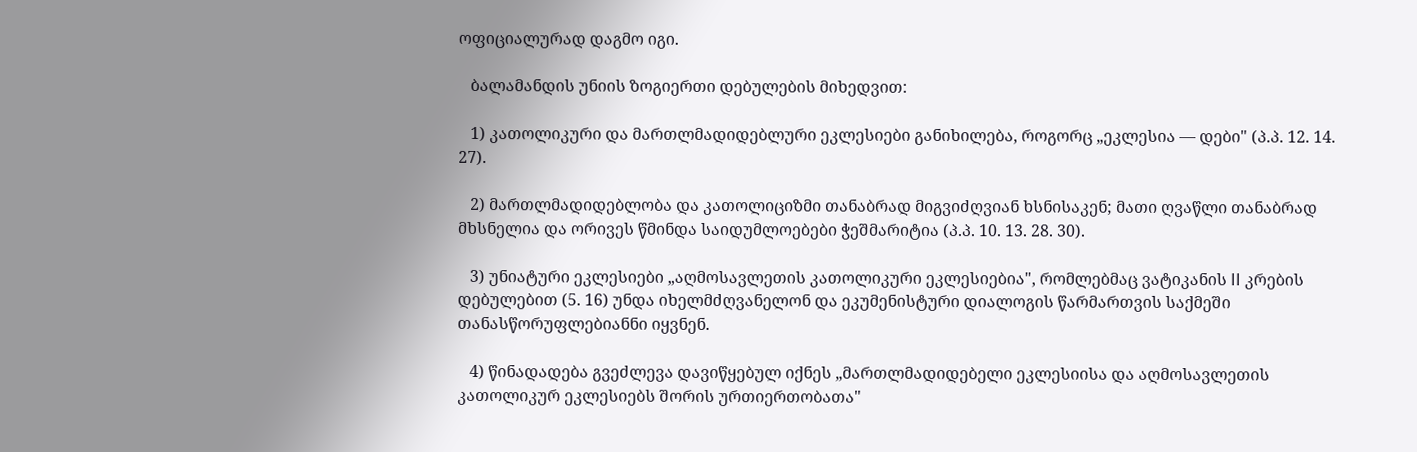ოფიციალურად დაგმო იგი.

   ბალამანდის უნიის ზოგიერთი დებულების მიხედვით:

   1) კათოლიკური და მართლმადიდებლური ეკლესიები განიხილება, როგორც „ეკლესია — დები" (პ.პ. 12. 14. 27).

   2) მართლმადიდებლობა და კათოლიციზმი თანაბრად მიგვიძღვიან ხსნისაკენ; მათი ღვაწლი თანაბრად მხსნელია და ორივეს წმინდა საიდუმლოებები ჭეშმარიტია (პ.პ. 10. 13. 28. 30).

   3) უნიატური ეკლესიები „აღმოსავლეთის კათოლიკური ეკლესიებია", რომლებმაც ვატიკანის II კრების დებულებით (5. 16) უნდა იხელმძღვანელონ და ეკუმენისტური დიალოგის წარმართვის საქმეში თანასწორუფლებიანნი იყვნენ.

   4) წინადადება გვეძლევა დავიწყებულ იქნეს „მართლმადიდებელი ეკლესიისა და აღმოსავლეთის კათოლიკურ ეკლესიებს შორის ურთიერთობათა"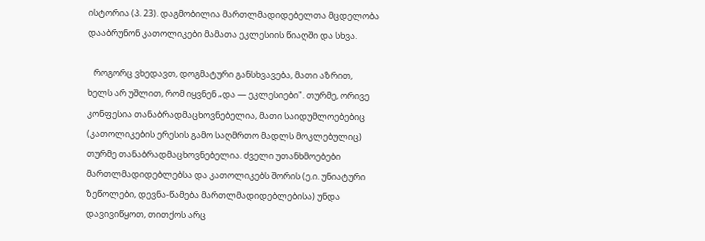ისტორია (პ. 23). დაგმობილია მართლმადიდებელთა მცდელობა დააბრუნონ კათოლიკები მამათა ეკლესიის წიაღში და სხვა.

   როგორც ვხედავთ, დოგმატური განსხვავება, მათი აზრით, ხელს არ უშლით, რომ იყვნენ „და — ეკლესიები". თურმე, ორივე კონფესია თანაბრადმაცხოვნებელია, მათი საიდუმლოებებიც (კათოლიკების ერესის გამო საღმრთო მადლს მოკლებულიც) თურმე თანაბრადმაცხოვნებელია. ძველი უთანხმოებები მართლმადიდებლებსა და კათოლიკებს შორის (ე.ი. უნიატური ზეწოლები, დევნა-წამება მართლმადიდებლებისა) უნდა დავივიწყოთ, თითქოს არც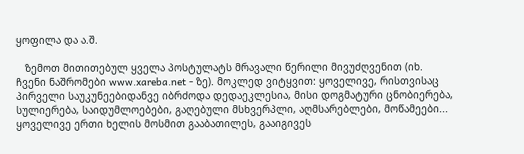ყოფილა და ა.შ.

   ზემოთ მითითებულ ყველა პოსტულატს მრავალი წერილი მივუძღვენით (იხ. ჩვენი ნაშრომები www.xareba.net - ზე). მოკლედ ვიტყვით: ყოველივე, რისთვისაც პირველი საუკუნეებიდანვე იბრძოდა დედაეკლესია, მისი დოგმატური ცნობიერება, სულიერება, საიდუმლოებები, გაღებული მსხვერპლი, აღმსარებლები, მოწამეები... ყოველივე ერთი ხელის მოსმით გააბათილეს, გააიგივეს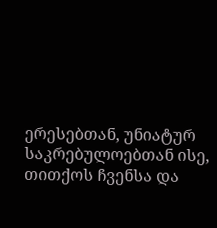ერესებთან, უნიატურ საკრებულოებთან ისე, თითქოს ჩვენსა და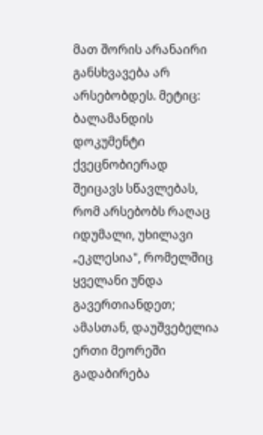მათ შორის არანაირი განსხვავება არ არსებობდეს. მეტიც: ბალამანდის დოკუმენტი ქვეცნობიერად შეიცავს სწავლებას, რომ არსებობს რაღაც იდუმალი, უხილავი „ეკლესია", რომელშიც ყველანი უნდა გავერთიანდეთ; ამასთან, დაუშვებელია ერთი მეორეში გადაბირება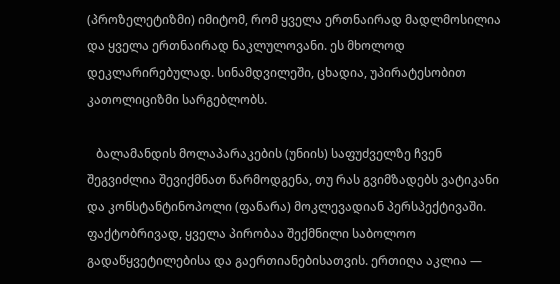(პროზელეტიზმი) იმიტომ, რომ ყველა ერთნაირად მადლმოსილია და ყველა ერთნაირად ნაკლულოვანი. ეს მხოლოდ დეკლარირებულად. სინამდვილეში, ცხადია, უპირატესობით კათოლიციზმი სარგებლობს.

   ბალამანდის მოლაპარაკების (უნიის) საფუძველზე ჩვენ შეგვიძლია შევიქმნათ წარმოდგენა, თუ რას გვიმზადებს ვატიკანი და კონსტანტინოპოლი (ფანარა) მოკლევადიან პერსპექტივაში. ფაქტობრივად, ყველა პირობაა შექმნილი საბოლოო გადაწყვეტილებისა და გაერთიანებისათვის. ერთიღა აკლია —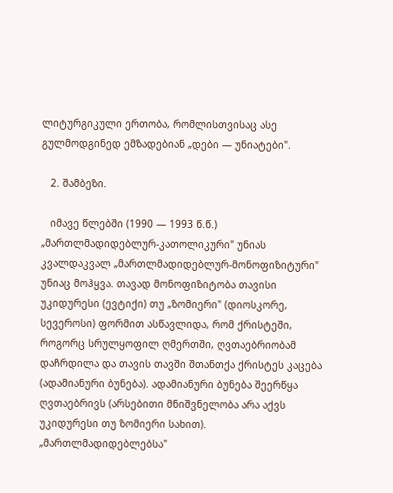ლიტურგიკული ერთობა, რომლისთვისაც ასე გულმოდგინედ ემზადებიან „დები — უნიატები".

   2. შამბეზი.

   იმავე წლებში (1990 — 1993 წ.წ.) „მართლმადიდებლურ-კათოლიკური" უნიას კვალდაკვალ „მართლმადიდებლურ-მონოფიზიტური" უნიაც მოჰყვა. თავად მონოფიზიტობა თავისი უკიდურესი (ევტიქი) თუ „ზომიერი" (დიოსკორე, სევეროსი) ფორმით ასწავლიდა, რომ ქრისტეში, როგორც სრულყოფილ ღმერთში, ღვთაებრიობამ დაჩრდილა და თავის თავში შთანთქა ქრისტეს კაცება (ადამიანური ბუნება). ადამიანური ბუნება შეერწყა ღვთაებრივს (არსებითი მნიშვნელობა არა აქვს უკიდურესი თუ ზომიერი სახით). „მართლმადიდებლებსა"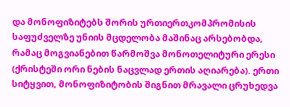და მონოფიზიტებს შორის ურთიერთკომპრომისის საფუძველზე უნიის მცდელობა მაშინაც არსებობდა, რამაც მოგვიანებით წარმოშვა მონოთელიტური ერესი (ქრისტეში ორი ნების ნაცვლად ერთის აღიარება). ერთი სიტყვით, მონოფიზიტობის შიგნით მრავალი ცრუხედვა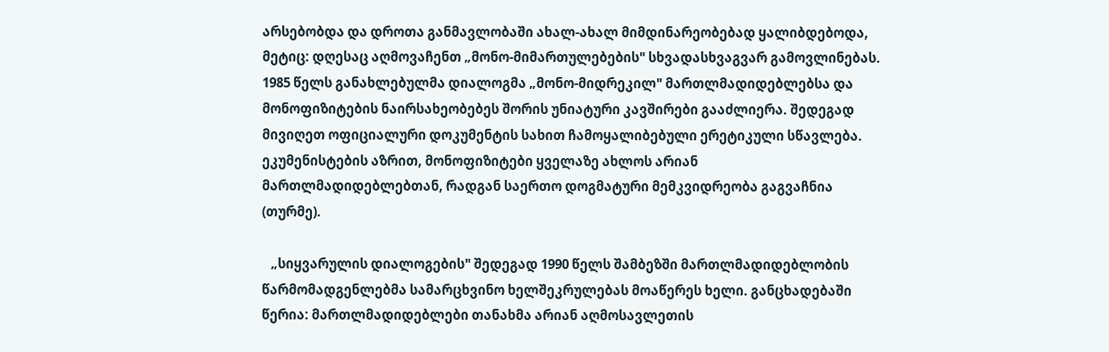არსებობდა და დროთა განმავლობაში ახალ-ახალ მიმდინარეობებად ყალიბდებოდა, მეტიც: დღესაც აღმოვაჩენთ „მონო-მიმართულებების" სხვადასხვაგვარ გამოვლინებას. 1985 წელს განახლებულმა დიალოგმა „მონო-მიდრეკილ" მართლმადიდებლებსა და მონოფიზიტების ნაირსახეობებეს შორის უნიატური კავშირები გააძლიერა. შედეგად მივიღეთ ოფიციალური დოკუმენტის სახით ჩამოყალიბებული ერეტიკული სწავლება. ეკუმენისტების აზრით, მონოფიზიტები ყველაზე ახლოს არიან მართლმადიდებლებთან, რადგან საერთო დოგმატური მემკვიდრეობა გაგვაჩნია (თურმე).

   „სიყვარულის დიალოგების" შედეგად 1990 წელს შამბეზში მართლმადიდებლობის წარმომადგენლებმა სამარცხვინო ხელშეკრულებას მოაწერეს ხელი. განცხადებაში წერია: მართლმადიდებლები თანახმა არიან აღმოსავლეთის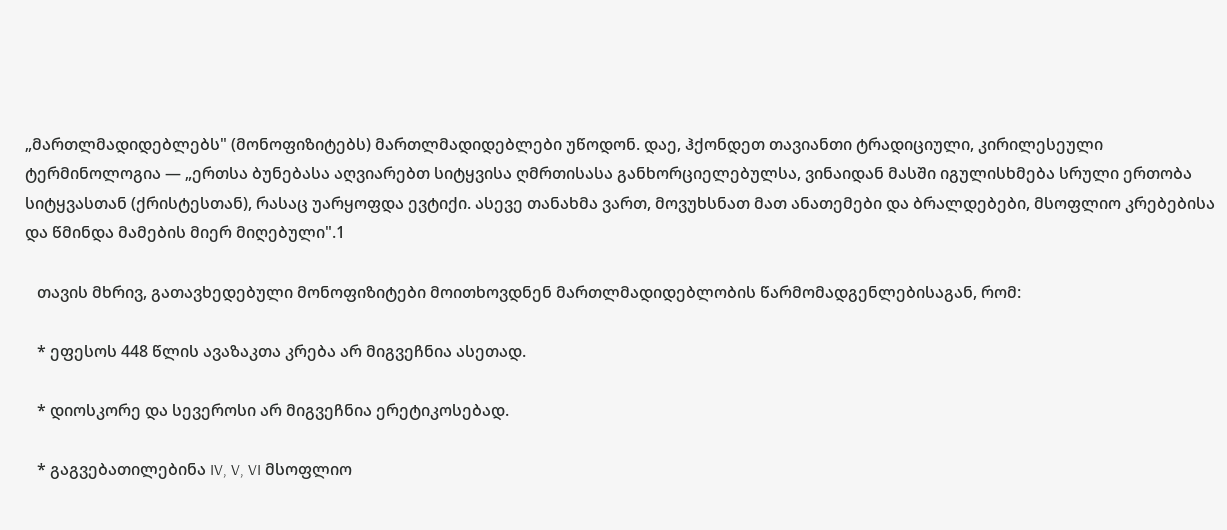„მართლმადიდებლებს" (მონოფიზიტებს) მართლმადიდებლები უწოდონ. დაე, ჰქონდეთ თავიანთი ტრადიციული, კირილესეული ტერმინოლოგია — „ერთსა ბუნებასა აღვიარებთ სიტყვისა ღმრთისასა განხორციელებულსა, ვინაიდან მასში იგულისხმება სრული ერთობა სიტყვასთან (ქრისტესთან), რასაც უარყოფდა ევტიქი. ასევე თანახმა ვართ, მოვუხსნათ მათ ანათემები და ბრალდებები, მსოფლიო კრებებისა და წმინდა მამების მიერ მიღებული".1

   თავის მხრივ, გათავხედებული მონოფიზიტები მოითხოვდნენ მართლმადიდებლობის წარმომადგენლებისაგან, რომ:

   * ეფესოს 448 წლის ავაზაკთა კრება არ მიგვეჩნია ასეთად.

   * დიოსკორე და სევეროსი არ მიგვეჩნია ერეტიკოსებად.

   * გაგვებათილებინა IV, V, VI მსოფლიო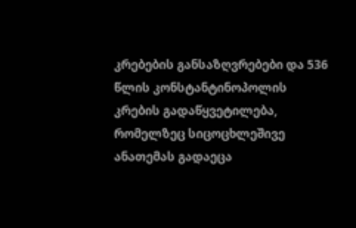კრებების განსაზღვრებები და 536 წლის კონსტანტინოპოლის კრების გადაწყვეტილება, რომელზეც სიცოცხლეშივე ანათემას გადაეცა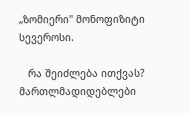„ზომიერი" მონოფიზიტი სევეროსი.

   რა შეიძლება ითქვას? მართლმადიდებლები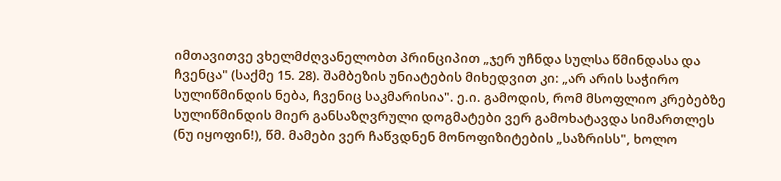იმთავითვე ვხელმძღვანელობთ პრინციპით „ჯერ უჩნდა სულსა წმინდასა და ჩვენცა" (საქმე 15. 28). შამბეზის უნიატების მიხედვით კი: „არ არის საჭირო სულიწმინდის ნება, ჩვენიც საკმარისია". ე.ი. გამოდის, რომ მსოფლიო კრებებზე სულიწმინდის მიერ განსაზღვრული დოგმატები ვერ გამოხატავდა სიმართლეს (ნუ იყოფინ!), წმ. მამები ვერ ჩაწვდნენ მონოფიზიტების „საზრისს", ხოლო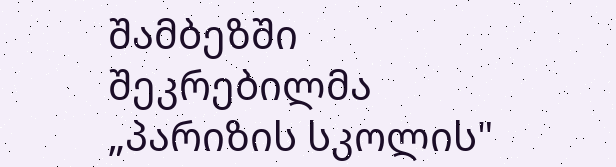შამბეზში შეკრებილმა „პარიზის სკოლის"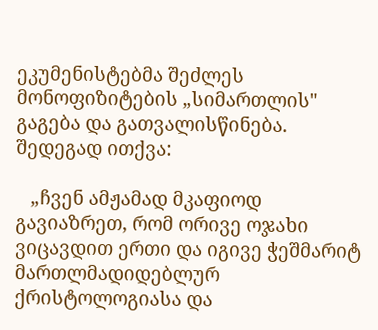ეკუმენისტებმა შეძლეს მონოფიზიტების „სიმართლის" გაგება და გათვალისწინება. შედეგად ითქვა:

   „ჩვენ ამჟამად მკაფიოდ გავიაზრეთ, რომ ორივე ოჯახი ვიცავდით ერთი და იგივე ჭეშმარიტ მართლმადიდებლურ ქრისტოლოგიასა და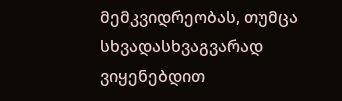მემკვიდრეობას, თუმცა სხვადასხვაგვარად ვიყენებდით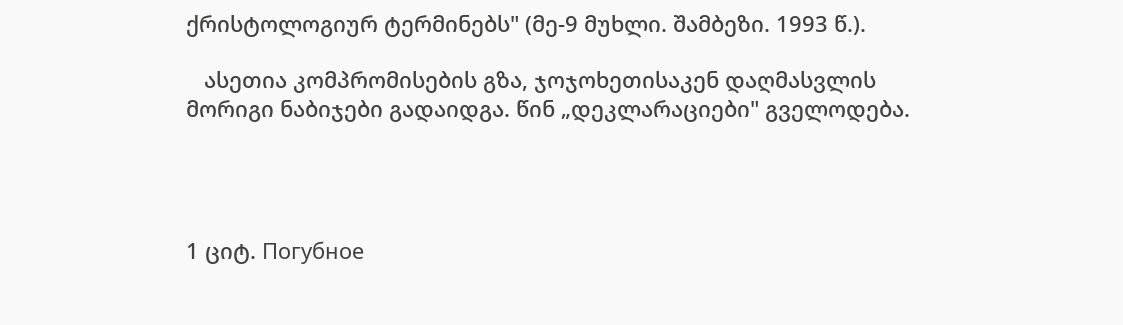ქრისტოლოგიურ ტერმინებს" (მე-9 მუხლი. შამბეზი. 1993 წ.).

   ასეთია კომპრომისების გზა, ჯოჯოხეთისაკენ დაღმასვლის მორიგი ნაბიჯები გადაიდგა. წინ „დეკლარაციები" გველოდება.




1 ციტ. Погубное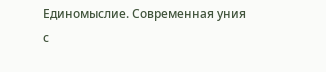Единомыслие. Современная уния с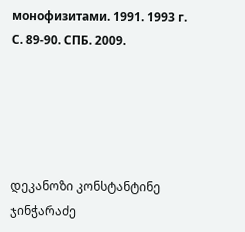монофизитами. 1991. 1993 г. С. 89-90. СПБ. 2009.





დეკანოზი კონსტანტინე ჯინჭარაძე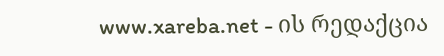www.xareba.net - ის რედაქცია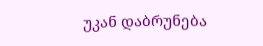უკან დაბრუნება